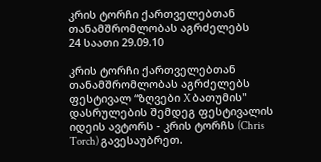კრის ტორჩი ქართველებთან თანამშრომლობას აგრძელებს
24 საათი 29.09.10

კრის ტორჩი ქართველებთან თანამშრომლობას აგრძელებს
ფესტივალ “ზღვები X ბათუმის" დასრულების შემდეგ ფესტივალის იდეის ავტორს - კრის ტორჩს (Chris Torch) გავესაუბრეთ.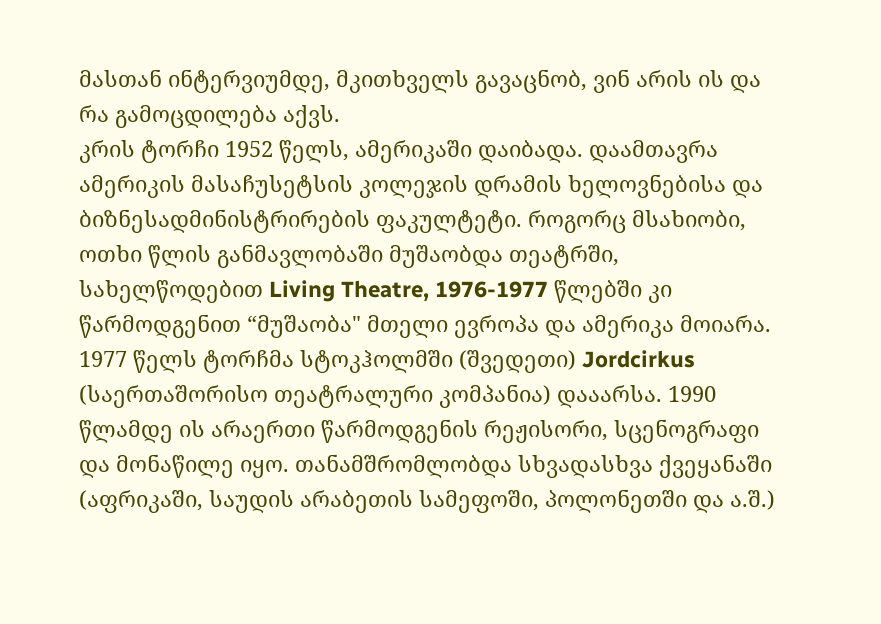მასთან ინტერვიუმდე, მკითხველს გავაცნობ, ვინ არის ის და რა გამოცდილება აქვს.
კრის ტორჩი 1952 წელს, ამერიკაში დაიბადა. დაამთავრა ამერიკის მასაჩუსეტსის კოლეჯის დრამის ხელოვნებისა და ბიზნესადმინისტრირების ფაკულტეტი. როგორც მსახიობი, ოთხი წლის განმავლობაში მუშაობდა თეატრში, სახელწოდებით Living Theatre, 1976-1977 წლებში კი წარმოდგენით “მუშაობა" მთელი ევროპა და ამერიკა მოიარა. 1977 წელს ტორჩმა სტოკჰოლმში (შვედეთი) Jordcirkus (საერთაშორისო თეატრალური კომპანია) დააარსა. 1990 წლამდე ის არაერთი წარმოდგენის რეჟისორი, სცენოგრაფი და მონაწილე იყო. თანამშრომლობდა სხვადასხვა ქვეყანაში (აფრიკაში, საუდის არაბეთის სამეფოში, პოლონეთში და ა.შ.)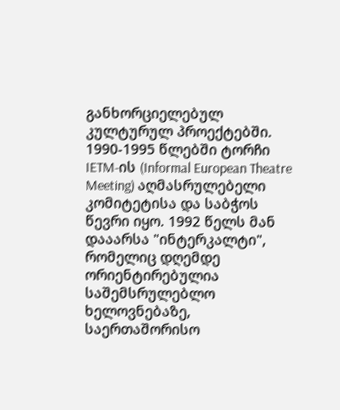განხორციელებულ კულტურულ პროექტებში. 1990-1995 წლებში ტორჩი IETM-ის (Informal European Theatre Meeting) აღმასრულებელი კომიტეტისა და საბჭოს წევრი იყო. 1992 წელს მან დააარსა "ინტერკალტი", რომელიც დღემდე ორიენტირებულია საშემსრულებლო ხელოვნებაზე, საერთაშორისო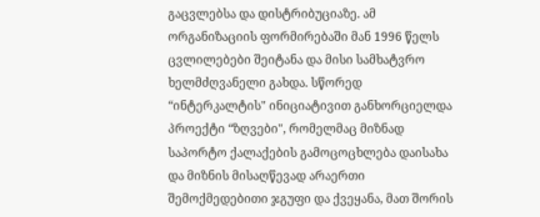გაცვლებსა და დისტრიბუციაზე. ამ ორგანიზაციის ფორმირებაში მან 1996 წელს ცვლილებები შეიტანა და მისი სამხატვრო ხელმძღვანელი გახდა. სწორედ “ინტერკალტის" ინიციატივით განხორციელდა პროექტი “ზღვები", რომელმაც მიზნად საპორტო ქალაქების გამოცოცხლება დაისახა და მიზნის მისაღწევად არაერთი შემოქმედებითი ჯგუფი და ქვეყანა, მათ შორის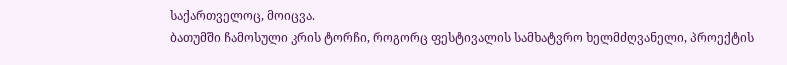საქართველოც, მოიცვა.
ბათუმში ჩამოსული კრის ტორჩი, როგორც ფესტივალის სამხატვრო ხელმძღვანელი, პროექტის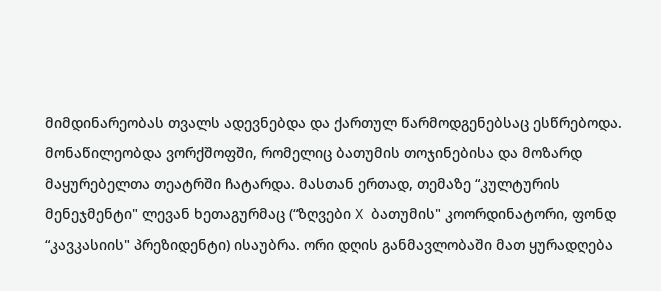მიმდინარეობას თვალს ადევნებდა და ქართულ წარმოდგენებსაც ესწრებოდა. მონაწილეობდა ვორქშოფში, რომელიც ბათუმის თოჯინებისა და მოზარდ მაყურებელთა თეატრში ჩატარდა. მასთან ერთად, თემაზე “კულტურის მენეჯმენტი" ლევან ხეთაგურმაც (“ზღვები X ბათუმის" კოორდინატორი, ფონდ “კავკასიის" პრეზიდენტი) ისაუბრა. ორი დღის განმავლობაში მათ ყურადღება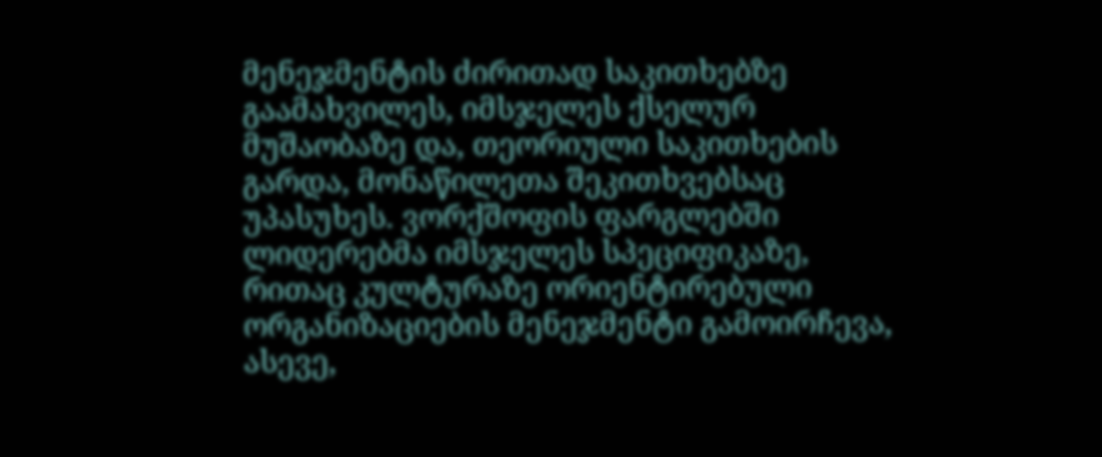მენეჯმენტის ძირითად საკითხებზე გაამახვილეს, იმსჯელეს ქსელურ მუშაობაზე და, თეორიული საკითხების გარდა, მონაწილეთა შეკითხვებსაც უპასუხეს. ვორქშოფის ფარგლებში ლიდერებმა იმსჯელეს სპეციფიკაზე, რითაც კულტურაზე ორიენტირებული ორგანიზაციების მენეჯმენტი გამოირჩევა, ასევე,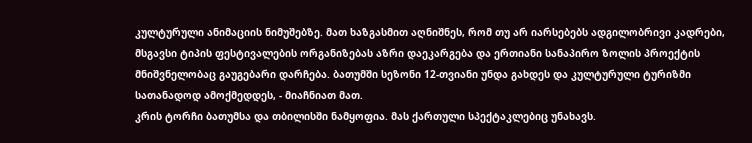კულტურული ანიმაციის ნიმუშებზე. მათ ხაზგასმით აღნიშნეს, რომ თუ არ იარსებებს ადგილობრივი კადრები, მსგავსი ტიპის ფესტივალების ორგანიზებას აზრი დაეკარგება და ერთიანი სანაპირო ზოლის პროექტის მნიშვნელობაც გაუგებარი დარჩება. ბათუმში სეზონი 12-თვიანი უნდა გახდეს და კულტურული ტურიზმი სათანადოდ ამოქმედდეს, - მიაჩნიათ მათ.
კრის ტორჩი ბათუმსა და თბილისში ნამყოფია. მას ქართული სპექტაკლებიც უნახავს.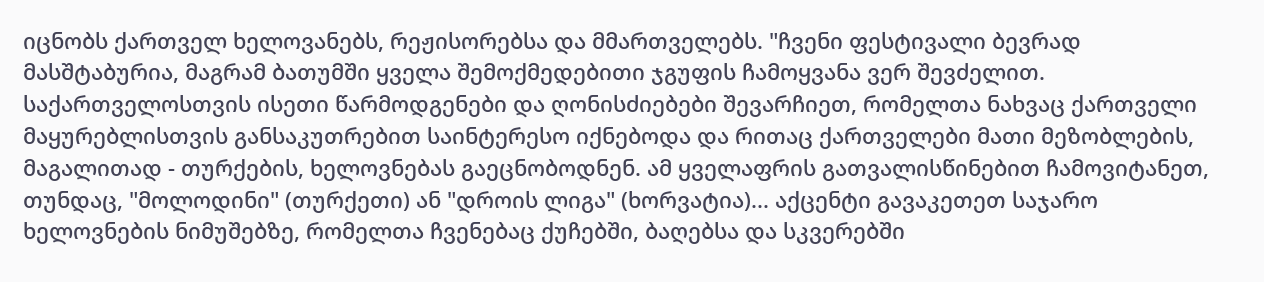იცნობს ქართველ ხელოვანებს, რეჟისორებსა და მმართველებს. "ჩვენი ფესტივალი ბევრად მასშტაბურია, მაგრამ ბათუმში ყველა შემოქმედებითი ჯგუფის ჩამოყვანა ვერ შევძელით. საქართველოსთვის ისეთი წარმოდგენები და ღონისძიებები შევარჩიეთ, რომელთა ნახვაც ქართველი მაყურებლისთვის განსაკუთრებით საინტერესო იქნებოდა და რითაც ქართველები მათი მეზობლების, მაგალითად - თურქების, ხელოვნებას გაეცნობოდნენ. ამ ყველაფრის გათვალისწინებით ჩამოვიტანეთ, თუნდაც, "მოლოდინი" (თურქეთი) ან "დროის ლიგა" (ხორვატია)... აქცენტი გავაკეთეთ საჯარო ხელოვნების ნიმუშებზე, რომელთა ჩვენებაც ქუჩებში, ბაღებსა და სკვერებში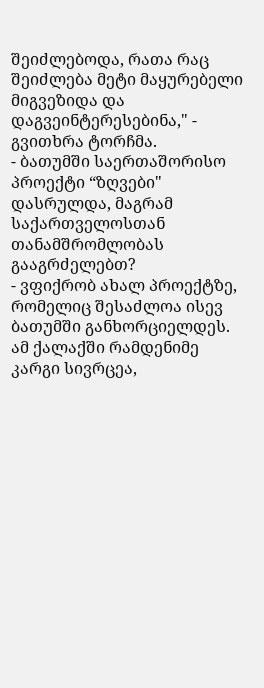შეიძლებოდა, რათა რაც შეიძლება მეტი მაყურებელი მიგვეზიდა და დაგვეინტერესებინა," - გვითხრა ტორჩმა.
- ბათუმში საერთაშორისო პროექტი “ზღვები" დასრულდა, მაგრამ საქართველოსთან თანამშრომლობას გააგრძელებთ?
- ვფიქრობ ახალ პროექტზე, რომელიც შესაძლოა ისევ ბათუმში განხორციელდეს. ამ ქალაქში რამდენიმე კარგი სივრცეა,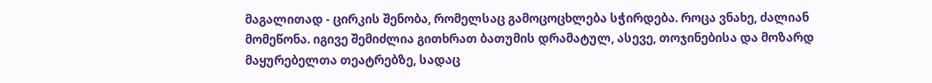მაგალითად - ცირკის შენობა, რომელსაც გამოცოცხლება სჭირდება. როცა ვნახე, ძალიან მომეწონა. იგივე შემიძლია გითხრათ ბათუმის დრამატულ, ასევე, თოჯინებისა და მოზარდ მაყურებელთა თეატრებზე, სადაც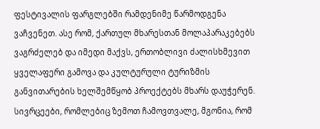ფესტივალის ფარგლებში რამდენიმე წარმოდგენა ვაჩვენეთ. ასე რომ, ქართულ მხარესთან მოლაპარაკებებს ვაგრძელებ და იმედი მაქვს, ერთობლივი ძალისხმევით ყველაფერი გამოვა და კულტურული ტურიზმის განვითარების ხელშემწყობ პროექტებს მხარს დაუჭერენ. სივრცეები, რომლებიც ზემოთ ჩამოვთვალე, მგონია, რომ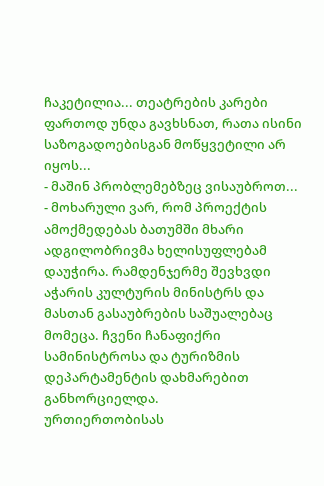ჩაკეტილია... თეატრების კარები ფართოდ უნდა გავხსნათ, რათა ისინი საზოგადოებისგან მოწყვეტილი არ იყოს...
- მაშინ პრობლემებზეც ვისაუბროთ...
- მოხარული ვარ, რომ პროექტის ამოქმედებას ბათუმში მხარი ადგილობრივმა ხელისუფლებამ დაუჭირა. რამდენჯერმე შევხვდი აჭარის კულტურის მინისტრს და მასთან გასაუბრების საშუალებაც მომეცა. ჩვენი ჩანაფიქრი სამინისტროსა და ტურიზმის დეპარტამენტის დახმარებით განხორციელდა.
ურთიერთობისას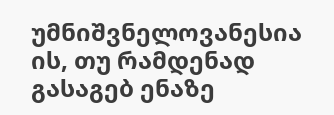უმნიშვნელოვანესია ის, თუ რამდენად გასაგებ ენაზე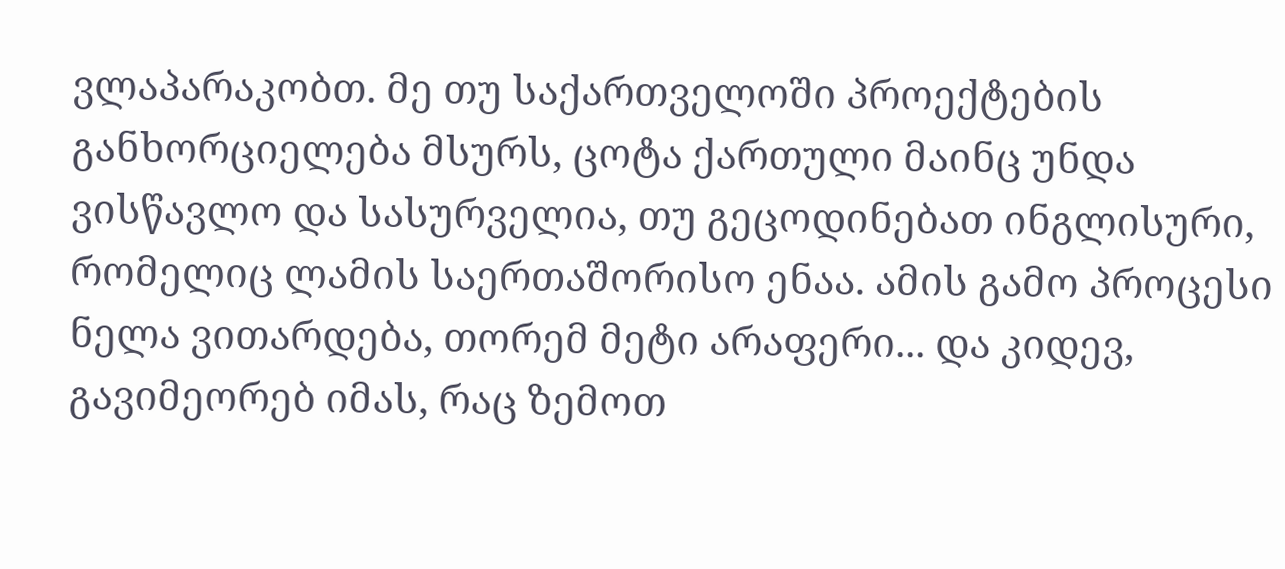ვლაპარაკობთ. მე თუ საქართველოში პროექტების განხორციელება მსურს, ცოტა ქართული მაინც უნდა ვისწავლო და სასურველია, თუ გეცოდინებათ ინგლისური, რომელიც ლამის საერთაშორისო ენაა. ამის გამო პროცესი ნელა ვითარდება, თორემ მეტი არაფერი... და კიდევ, გავიმეორებ იმას, რაც ზემოთ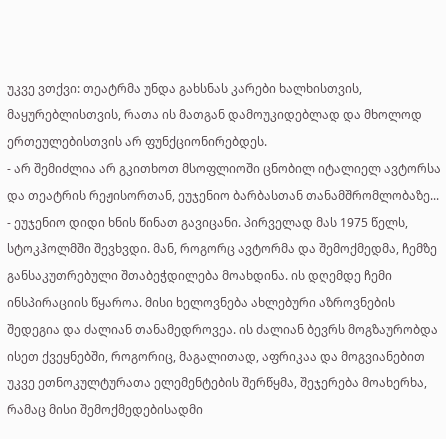უკვე ვთქვი: თეატრმა უნდა გახსნას კარები ხალხისთვის, მაყურებლისთვის, რათა ის მათგან დამოუკიდებლად და მხოლოდ ერთეულებისთვის არ ფუნქციონირებდეს.
- არ შემიძლია არ გკითხოთ მსოფლიოში ცნობილ იტალიელ ავტორსა და თეატრის რეჟისორთან, ეუჯენიო ბარბასთან თანამშრომლობაზე...
- ეუჯენიო დიდი ხნის წინათ გავიცანი. პირველად მას 1975 წელს, სტოკჰოლმში შევხვდი. მან, როგორც ავტორმა და შემოქმედმა, ჩემზე განსაკუთრებული შთაბეჭდილება მოახდინა. ის დღემდე ჩემი ინსპირაციის წყაროა. მისი ხელოვნება ახლებური აზროვნების შედეგია და ძალიან თანამედროვეა. ის ძალიან ბევრს მოგზაურობდა ისეთ ქვეყნებში, როგორიც, მაგალითად, აფრიკაა და მოგვიანებით უკვე ეთნოკულტურათა ელემენტების შერწყმა, შეჯერება მოახერხა, რამაც მისი შემოქმედებისადმი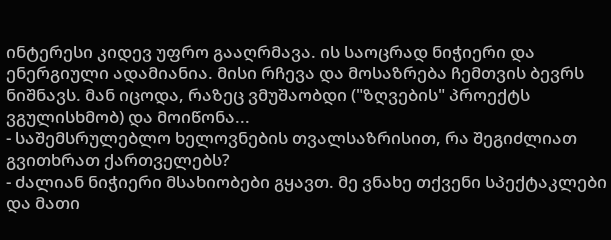ინტერესი კიდევ უფრო გააღრმავა. ის საოცრად ნიჭიერი და ენერგიული ადამიანია. მისი რჩევა და მოსაზრება ჩემთვის ბევრს ნიშნავს. მან იცოდა, რაზეც ვმუშაობდი ("ზღვების" პროექტს ვგულისხმობ) და მოიწონა...
- საშემსრულებლო ხელოვნების თვალსაზრისით, რა შეგიძლიათ გვითხრათ ქართველებს?
- ძალიან ნიჭიერი მსახიობები გყავთ. მე ვნახე თქვენი სპექტაკლები და მათი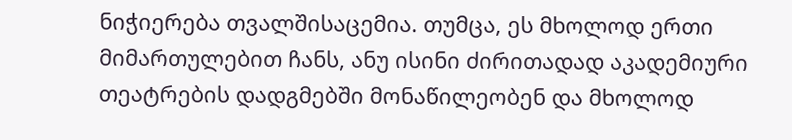ნიჭიერება თვალშისაცემია. თუმცა, ეს მხოლოდ ერთი მიმართულებით ჩანს, ანუ ისინი ძირითადად აკადემიური თეატრების დადგმებში მონაწილეობენ და მხოლოდ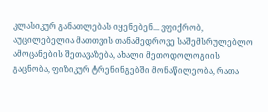კლასიკურ განათლებას იყენებენ... ვფიქრობ, აუცილებელია მათთვის თანამედროვე საშემსრულებლო ამოცანების შეთავაზება, ახალი მეთოდოლოგიის გაცნობა, ფიზიკურ ტრენინგებში მონაწილეობა, რათა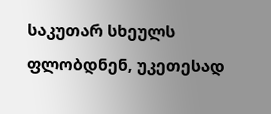საკუთარ სხეულს ფლობდნენ, უკეთესად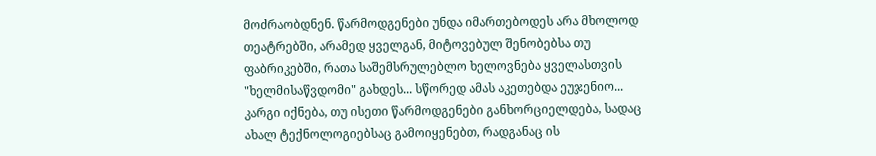მოძრაობდნენ. წარმოდგენები უნდა იმართებოდეს არა მხოლოდ თეატრებში, არამედ ყველგან, მიტოვებულ შენობებსა თუ ფაბრიკებში, რათა საშემსრულებლო ხელოვნება ყველასთვის "ხელმისაწვდომი" გახდეს... სწორედ ამას აკეთებდა ეუჯენიო... კარგი იქნება, თუ ისეთი წარმოდგენები განხორციელდება, სადაც ახალ ტექნოლოგიებსაც გამოიყენებთ, რადგანაც ის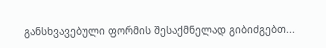განსხვავებული ფორმის შესაქმნელად გიბიძგებთ...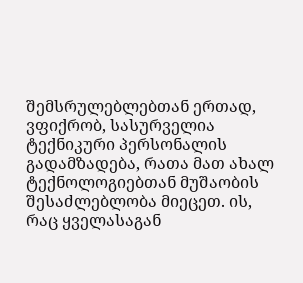შემსრულებლებთან ერთად, ვფიქრობ, სასურველია ტექნიკური პერსონალის გადამზადება, რათა მათ ახალ ტექნოლოგიებთან მუშაობის შესაძლებლობა მიეცეთ. ის, რაც ყველასაგან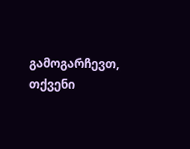გამოგარჩევთ, თქვენი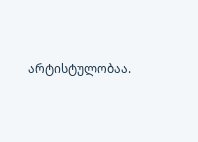არტისტულობაა.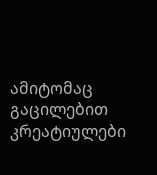ამიტომაც გაცილებით კრეატიულები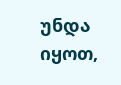უნდა იყოთ,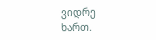ვიდრე ხართ.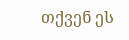თქვენ ეს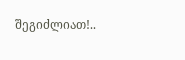შეგიძლიათ!..